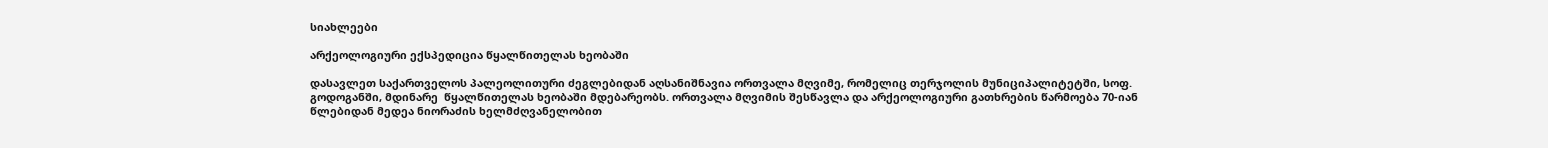სიახლეები

არქეოლოგიური ექსპედიცია წყალწითელას ხეობაში

დასავლეთ საქართველოს პალეოლითური ძეგლებიდან აღსანიშნავია ორთვალა მღვიმე, რომელიც თერჯოლის მუნიციპალიტეტში, სოფ. გოდოგანში, მდინარე  წყალწითელას ხეობაში მდებარეობს. ორთვალა მღვიმის შესწავლა და არქეოლოგიური გათხრების წარმოება 70-იან წლებიდან მედეა ნიორაძის ხელმძღვანელობით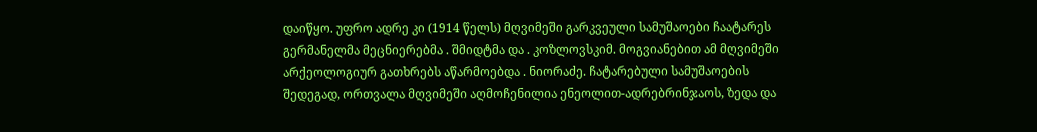დაიწყო. უფრო ადრე კი (1914 წელს) მღვიმეში გარკვეული სამუშაოები ჩაატარეს გერმანელმა მეცნიერებმა . შმიდტმა და . კოზლოვსკიმ. მოგვიანებით ამ მღვიმეში არქეოლოგიურ გათხრებს აწარმოებდა . ნიორაძე. ჩატარებული სამუშაოების შედეგად, ორთვალა მღვიმეში აღმოჩენილია ენეოლით-ადრებრინჯაოს, ზედა და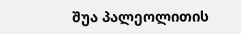შუა პალეოლითის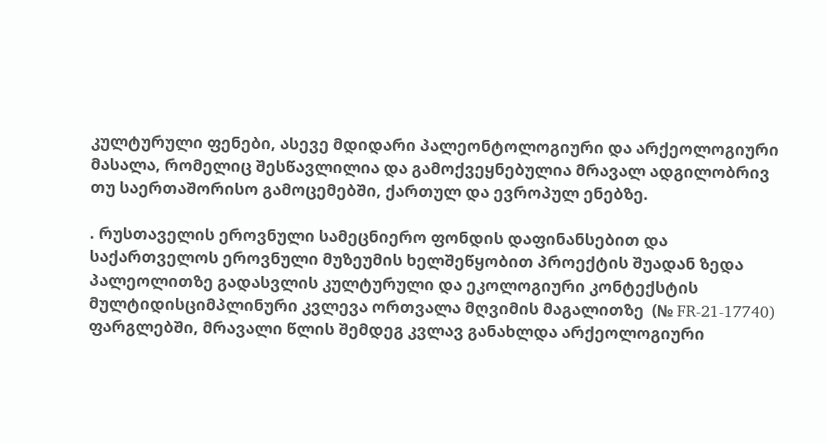კულტურული ფენები, ასევე მდიდარი პალეონტოლოგიური და არქეოლოგიური მასალა, რომელიც შესწავლილია და გამოქვეყნებულია მრავალ ადგილობრივ თუ საერთაშორისო გამოცემებში, ქართულ და ევროპულ ენებზე.

. რუსთაველის ეროვნული სამეცნიერო ფონდის დაფინანსებით და საქართველოს ეროვნული მუზეუმის ხელშეწყობით პროექტის შუადან ზედა პალეოლითზე გადასვლის კულტურული და ეკოლოგიური კონტექსტის მულტიდისციმპლინური კვლევა ორთვალა მღვიმის მაგალითზე  (№ FR-21-17740) ფარგლებში, მრავალი წლის შემდეგ კვლავ განახლდა არქეოლოგიური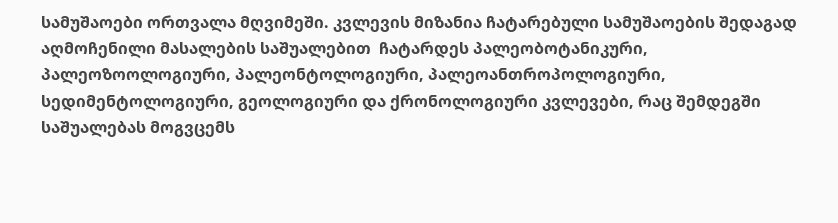სამუშაოები ორთვალა მღვიმეში. კვლევის მიზანია ჩატარებული სამუშაოების შედაგად აღმოჩენილი მასალების საშუალებით  ჩატარდეს პალეობოტანიკური, პალეოზოოლოგიური, პალეონტოლოგიური, პალეოანთროპოლოგიური, სედიმენტოლოგიური, გეოლოგიური და ქრონოლოგიური კვლევები, რაც შემდეგში  საშუალებას მოგვცემს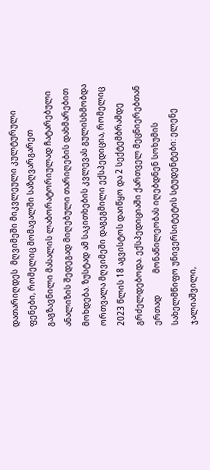დათარიღდეს  მღვიმეში მიკვლეული კულტურული ფენები, რომელიც მომავალში საზღვარგარეთ გაგზავნილი მასალის ლაბორატორიულად ჩატარებული ანალიზის შედეგად მიღებული თარიღების დახმარებით მოხდება. ზუსტად ამ საკითხების კვლევას გულისხმობდა ორთვალა მღვიმეში დაგეგმილი ექსპედიცია, რომელიც 2023 წლის 18 აგვისტოს დაიწყო და 2 სექტემბრამდე გრძელდებოდა. ექსპედიციაში ქართველ მეცნიერებთან ერთად           მონაწილეობას იღებდნენ სოხუმის სახელმწიფო უნივერსიტეტის სტუდენტები: ელენე ჯალიაშვილი,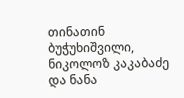თინათინ ბუჭუხიშვილი, ნიკოლოზ კაკაბაძე და ნანა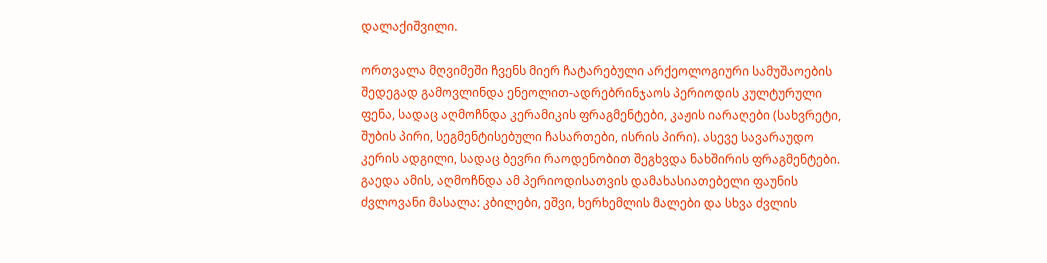დალაქიშვილი.

ორთვალა მღვიმეში ჩვენს მიერ ჩატარებული არქეოლოგიური სამუშაოების შედეგად გამოვლინდა ენეოლით-ადრებრინჯაოს პერიოდის კულტურული ფენა, სადაც აღმოჩნდა კერამიკის ფრაგმენტები, კაჟის იარაღები (სახვრეტი, შუბის პირი, სეგმენტისებული ჩასართები, ისრის პირი). ასევე სავარაუდო კერის ადგილი, სადაც ბევრი რაოდენობით შეგხვდა ნახშირის ფრაგმენტები. გაედა ამის, აღმოჩნდა ამ პერიოდისათვის დამახასიათებელი ფაუნის ძვლოვანი მასალა: კბილები, ეშვი, ხერხემლის მალები და სხვა ძვლის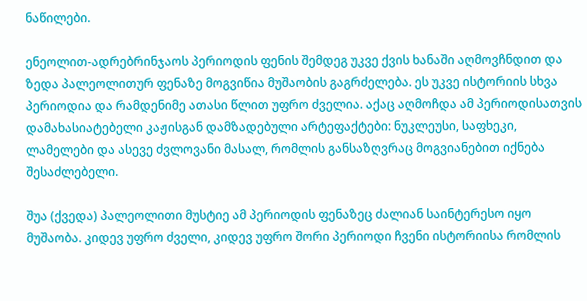ნაწილები.

ენეოლით-ადრებრინჯაოს პერიოდის ფენის შემდეგ უკვე ქვის ხანაში აღმოვჩნდით და ზედა პალეოლითურ ფენაზე მოგვიწია მუშაობის გაგრძელება. ეს უკვე ისტორიის სხვა პერიოდია და რამდენიმე ათასი წლით უფრო ძველია. აქაც აღმოჩდა ამ პერიოდისათვის დამახასიატებელი კაჟისგან დამზადებული არტეფაქტები: ნუკლეუსი, საფხეკი, ლამელები და ასევე ძვლოვანი მასალ, რომლის განსაზღვრაც მოგვიანებით იქნება შესაძლებელი.

შუა (ქვედა) პალეოლითი მუსტიე ამ პერიოდის ფენაზეც ძალიან საინტერესო იყო მუშაობა. კიდევ უფრო ძველი, კიდევ უფრო შორი პერიოდი ჩვენი ისტორიისა რომლის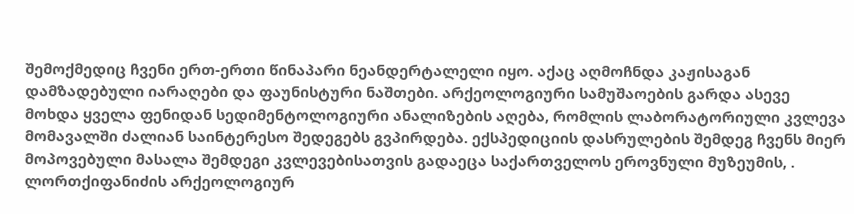შემოქმედიც ჩვენი ერთ-ერთი წინაპარი ნეანდერტალელი იყო. აქაც აღმოჩნდა კაჟისაგან დამზადებული იარაღები და ფაუნისტური ნაშთები. არქეოლოგიური სამუშაოების გარდა ასევე მოხდა ყველა ფენიდან სედიმენტოლოგიური ანალიზების აღება, რომლის ლაბორატორიული კვლევა მომავალში ძალიან საინტერესო შედეგებს გვპირდება. ექსპედიციის დასრულების შემდეგ ჩვენს მიერ მოპოვებული მასალა შემდეგი კვლევებისათვის გადაეცა საქართველოს ეროვნული მუზეუმის, . ლორთქიფანიძის არქეოლოგიურ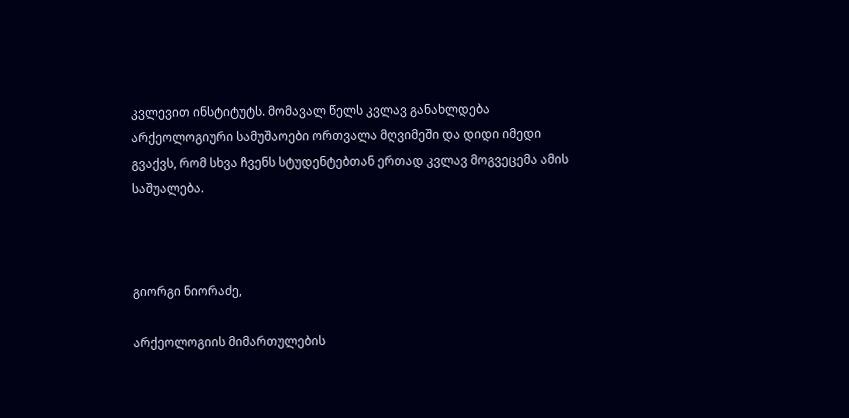კვლევით ინსტიტუტს. მომავალ წელს კვლავ განახლდება არქეოლოგიური სამუშაოები ორთვალა მღვიმეში და დიდი იმედი გვაქვს, რომ სხვა ჩვენს სტუდენტებთან ერთად კვლავ მოგვეცემა ამის საშუალება.



გიორგი ნიორაძე,

არქეოლოგიის მიმართულების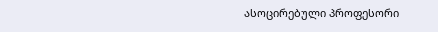ასოცირებული პროფესორი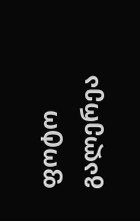ფოტო გალერეა